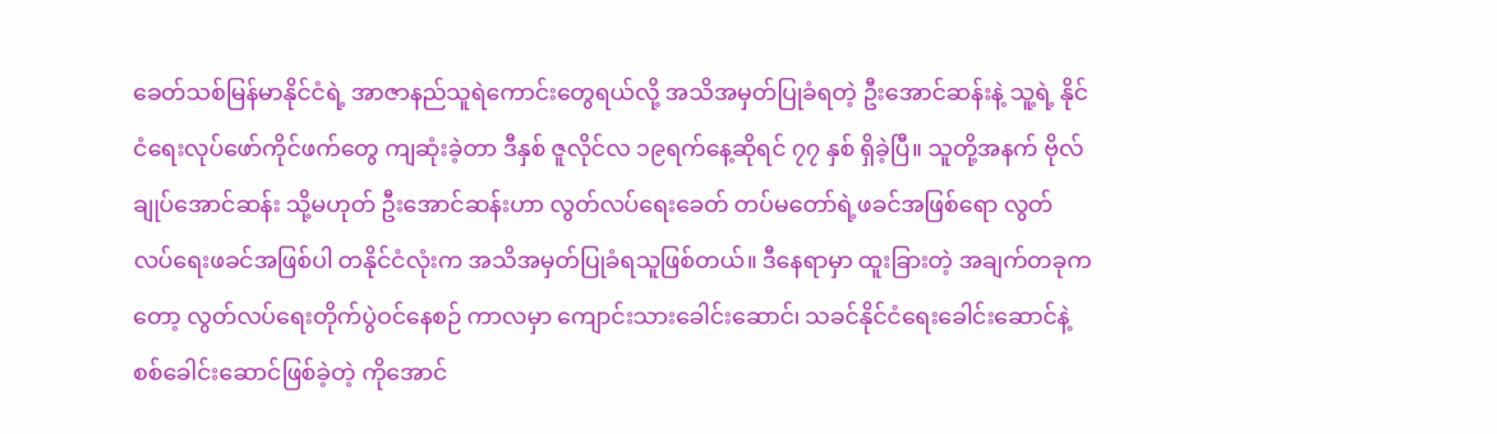ခေတ်သစ်မြန်မာနိုင်ငံရဲ့ အာဇာနည်သူရဲကောင်းတွေရယ်လို့ အသိအမှတ်ပြုခံရတဲ့ ဦးအောင်ဆန်းနဲ့ သူ့ရဲ့ နိုင်ငံရေးလုပ်ဖော်ကိုင်ဖက်တွေ ကျဆုံးခဲ့တာ ဒီနှစ် ဇူလိုင်လ ၁၉ရက်နေ့ဆိုရင် ၇၇ နှစ် ရှိခဲ့ပြီ။ သူတို့အနက် ဗိုလ်ချုပ်အောင်ဆန်း သို့မဟုတ် ဦးအောင်ဆန်းဟာ လွတ်လပ်ရေးခေတ် တပ်မတော်ရဲ့ဖခင်အဖြစ်ရော လွတ်လပ်ရေးဖခင်အဖြစ်ပါ တနိုင်ငံလုံးက အသိအမှတ်ပြုခံရသူဖြစ်တယ်။ ဒီနေရာမှာ ထူးခြားတဲ့ အချက်တခုကတော့ လွတ်လပ်ရေးတိုက်ပွဲဝင်နေစဉ် ကာလမှာ ကျောင်းသားခေါင်းဆောင်၊ သခင်နိုင်ငံရေးခေါင်းဆောင်နဲ့ စစ်ခေါင်းဆောင်ဖြစ်ခဲ့တဲ့ ကိုအောင်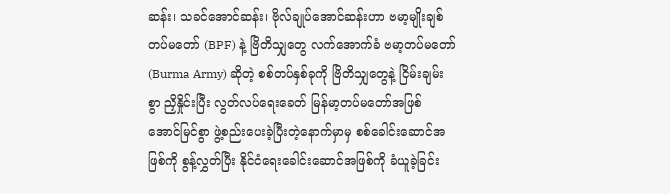ဆန်း၊ သခင်အောင်ဆန်း၊ ဗိုလ်ချုပ်အောင်ဆန်းဟာ ဗမာ့မျိုးချစ်တပ်မတော် (BPF) နဲ့ ဗြိတိသျှတွေ လက်အောက်ခံ ဗမာ့တပ်မတော်(Burma Army) ဆိုတဲ့ စစ်တပ်နှစ်ခုကို ဗြိတိသျှတွေနဲ့ ငြိမ်းချမ်းစွာ ညှိနှိုင်းပြီး လွတ်လပ်ရေးခေတ် မြန်မာ့တပ်မတော်အဖြစ် အောင်မြင်စွာ ဖွဲ့စည်းပေးခဲ့ပြီးတဲ့နောက်မှာမှ စစ်ခေါင်းဆောင်အဖြစ်ကို စွန့်လွှတ်ပြီး နိုင်ငံရေးခေါင်းဆောင်အဖြစ်ကို ခံယူခဲ့ခြင်း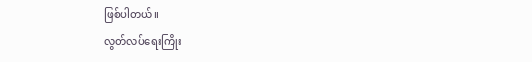ဖြစ်ပါတယ်။
လွတ်လပ်ရေးကြိုး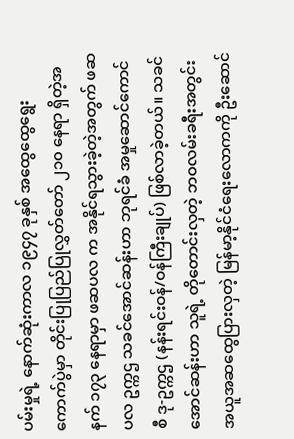ပမ်းမှုရဲ့ နောက်ဆုံးကာလ ၁၉၄၇ ခုနှစ် အထွေထွေရွေးကောက်ပွဲမှာ တိုင်းပြုပြည်ပြုလွှတ်တော် ၂၁၀ နေရာ ရှိတဲ့အနက် ၁၇၃ နေရာမှာ ဖဆပလ က အနိုင်ရသွားခဲ့တဲ့အတွက် ဖဆပလ ဥက္ကဌ သခင်အောင်ဆန်းဟာ ဘုရင်ခံ အမှုဆောင်ကောင်စီ ဒု-ဥက္ကဌ (နန်းရင်းဝန်/ဝန်ကြီးချုပ်) ဖြစ်လာခဲ့တယ်။ သခင်အောင်ဆန်းဟာ သူရဲ့ တိုတောင်းလှတဲ့ ဘဝလမ်းခရီးအတွင်း အယူအဆထွေပြားလှတဲ့ မြန်မာ့နိုင်ငံရေးလောကကို ဦးဆောင်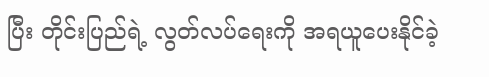ပြီး တိုင်းပြည်ရဲ့ လွတ်လပ်ရေးကို အရယူပေးနိုင်ခဲ့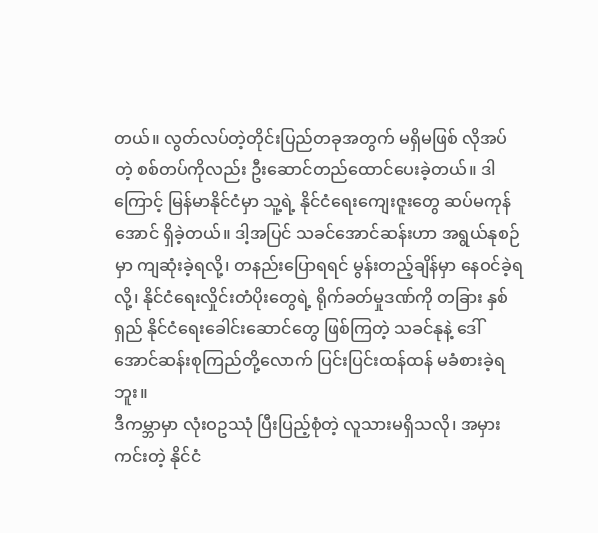တယ်။ လွတ်လပ်တဲ့တိုင်းပြည်တခုအတွက် မရှိမဖြစ် လိုအပ်တဲ့ စစ်တပ်ကိုလည်း ဦးဆောင်တည်ထောင်ပေးခဲ့တယ်။ ဒါကြောင့် မြန်မာနိုင်ငံမှာ သူ့ရဲ့ နိုင်ငံရေးကျေးဇူးတွေ ဆပ်မကုန်အောင် ရှိခဲ့တယ်။ ဒါ့အပြင် သခင်အောင်ဆန်းဟာ အရွယ်နုစဉ်မှာ ကျဆုံးခဲ့ရလို့၊ တနည်းပြောရရင် မွန်းတည့်ချိန်မှာ နေဝင်ခဲ့ရလို့၊ နိုင်ငံရေးလှိုင်းတံပိုးတွေရဲ့ ရိုက်ခတ်မှုဒဏ်ကို တခြား နှစ်ရှည် နိုင်ငံရေးခေါင်းဆောင်တွေ ဖြစ်ကြတဲ့ သခင်နုနဲ့ ဒေါ်အောင်ဆန်းစုကြည်တို့လောက် ပြင်းပြင်းထန်ထန် မခံစားခဲ့ရဘူး။
ဒီကမ္ဘာမှာ လုံးဝဥဿုံ ပြီးပြည့်စုံတဲ့ လူသားမရှိသလို၊ အမှားကင်းတဲ့ နိုင်ငံ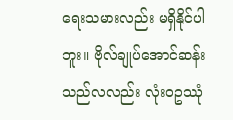ရေးသမားလည်း မရှိနိုင်ပါဘူး။ ဗိုလ်ချုပ်အောင်ဆန်းသည်လလည်း လုံးဝဥဿုံ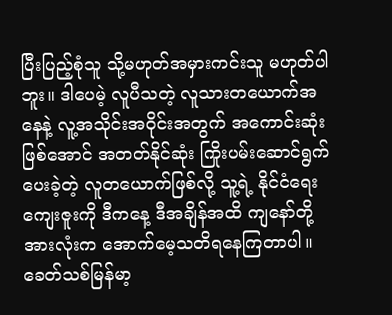ပြီးပြည့်စုံသူ သို့မဟုတ်အမှားကင်းသူ မဟုတ်ပါဘူး။ ဒါပေမဲ့ လူပီသတဲ့ လူသားတယောက်အနေနဲ့ လူ့အသိုင်းအဝိုင်းအတွက် အကောင်းဆုံးဖြစ်အောင် အတတ်နိုင်ဆုံး ကြိုးပမ်းဆောင်ရွက်ပေးခဲ့တဲ့ လူတယောက်ဖြစ်လို့ သူ့ရဲ့ နိုင်ငံရေးကျေးဇူးကို ဒီကနေ့ ဒီအချိန်အထိ ကျနော်တို့အားလုံးက အောက်မေ့သတိရနေကြတာပါ။
ခေတ်သစ်မြန်မာ့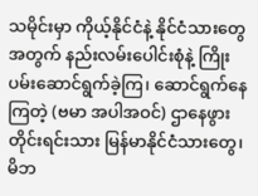သမိုင်းမှာ ကိုယ့်နိုင်ငံနဲ့ နိုင်ငံသားတွေအတွက် နည်းလမ်းပေါင်းစုံနဲ့ ကြိုးပမ်းဆောင်ရွက်ခဲ့ကြ၊ ဆောင်ရွက်နေကြတဲ့ (ဗမာ အပါအဝင်) ဌာနေဖွား တိုင်းရင်းသား မြန်မာနိုင်ငံသားတွေ၊ မိဘ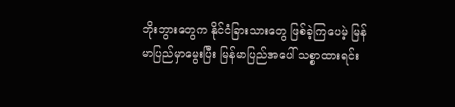ဘိုးဘွားတွေက နိုင်ငံခြားသားတွေ ဖြစ်ခဲ့ကြပေမဲ့ မြန်မာပြည်မှာမွေးပြီး မြန်မာပြည်အပေါ် သစ္စာထားရင်း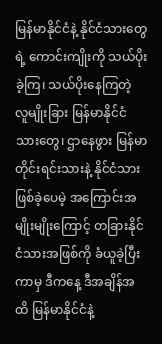မြန်မာနိုင်ငံနဲ့ နိုင်ငံသားတွေရဲ့ ကောင်းကျိုးကို သယ်ပိုးခဲ့ကြ၊ သယ်ပိုးနေကြတဲ့ လူမျိုးခြား မြန်မာနိုင်ငံသားတွေ၊ ဌာနေဖွား မြန်မာတိုင်းရင်းသားနဲ့ နိုင်ငံသား ဖြစ်ခဲ့ပေမဲ့ အကြောင်းအမျိုးမျိုးကြောင့် တခြားနိုင်ငံသားအဖြစ်ကို ခံယူခဲ့ပြီးကာမှ ဒီကနေ့ ဒီအချိန်အထိ မြန်မာနိုင်ငံနဲ့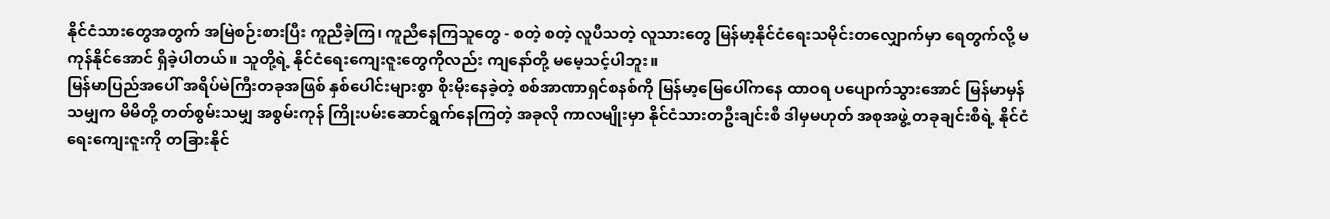နိုင်ငံသားတွေအတွက် အမြဲစဉ်းစားပြီး ကူညီခဲ့ကြ၊ ကူညီနေကြသူတွေ - စတဲ့ စတဲ့ လူပီသတဲ့ လူသားတွေ မြန်မာ့နိုင်ငံရေးသမိုင်းတလျှောက်မှာ ရေတွက်လို့ မကုန်နိုင်အောင် ရှိခဲ့ပါတယ်။ သူတို့ရဲ့ နိုင်ငံရေးကျေးဇူးတွေကိုလည်း ကျနော်တို့ မမေ့သင့်ပါဘူး။
မြန်မာပြည်အပေါ် အရိပ်မဲကြီးတခုအဖြစ် နှစ်ပေါင်းများစွာ စိုးမိုးနေခဲ့တဲ့ စစ်အာဏာရှင်စနစ်ကို မြန်မာ့မြေပေါ်ကနေ ထာဝရ ပပျောက်သွားအောင် မြန်မာမှန်သမျှက မိမိတို့ တတ်စွမ်းသမျှ အစွမ်းကုန် ကြိုးပမ်းဆောင်ရွက်နေကြတဲ့ အခုလို ကာလမျိုးမှာ နိုင်ငံသားတဦးချင်းစီ ဒါမှမဟုတ် အစုအဖွဲ့ တခုချင်းစီရဲ့ နိုင်ငံရေးကျေးဇူးကို တခြားနိုင်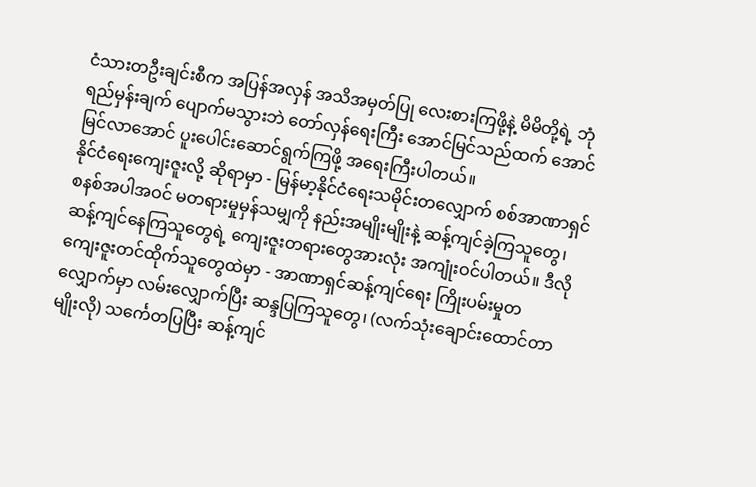ငံသားတဦးချင်းစီက အပြန်အလှန် အသိအမှတ်ပြု လေးစားကြဖို့နဲ့ မိမိတို့ရဲ့ ဘုံရည်မှန်းချက် ပျောက်မသွားဘဲ တော်လှန်ရေးကြီး အောင်မြင်သည်ထက် အောင်မြင်လာအောင် ပူးပေါင်းဆောင်ရွက်ကြဖို့ အရေးကြီးပါတယ်။
နိုင်ငံရေးကျေးဇူးလို့ ဆိုရာမှာ - မြန်မာ့နိုင်ငံရေးသမိုင်းတလျှောက် စစ်အာဏာရှင်စနစ်အပါအဝင် မတရားမှုမှန်သမျှကို နည်းအမျိုးမျိုးနဲ့ ဆန့်ကျင်ခဲ့ကြသူတွေ၊ ဆန့်ကျင်နေကြသူတွေရဲ့ ကျေးဇူးတရားတွေအားလုံး အကျုံးဝင်ပါတယ်။ ဒီလို ကျေးဇူးတင်ထိုက်သူတွေထဲမှာ - အာဏာရှင်ဆန့်ကျင်ရေး ကြိုးပမ်းမှုတလျှောက်မှာ လမ်းလျှောက်ပြီး ဆန္ဒပြကြသူတွေ၊ (လက်သုံးချောင်းထောင်တာမျိုးလို) သင်္ကေတပြပြီး ဆန့်ကျင်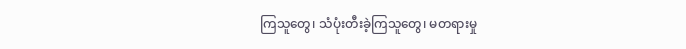ကြသူတွေ၊ သံပုံးတီးခဲ့ကြသူတွေ၊ မတရားမှု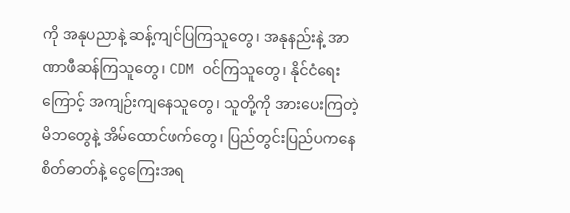ကို အနုပညာနဲ့ ဆန့်ကျင်ပြကြသူတွေ၊ အနုနည်းနဲ့ အာဏာဖီဆန်ကြသူတွေ၊ CDM ဝင်ကြသူတွေ၊ နိုင်ငံရေးကြောင့် အကျဉ်းကျနေသူတွေ၊ သူတို့ကို အားပေးကြတဲ့ မိဘတွေနဲ့ အိမ်ထောင်ဖက်တွေ၊ ပြည်တွင်းပြည်ပကနေ စိတ်ဓာတ်နဲ့ ငွေကြေးအရ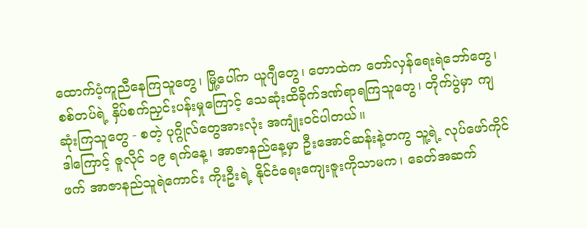ထောက်ပံ့ကူညီနေကြသူတွေ၊ မြို့ပေါ်က ယူဂျီတွေ၊ တောထဲက တော်လှန်ရေးရဲဘော်တွေ၊ စစ်တပ်ရဲ့ နှိပ်စက်ညှင်းပန်းမှုကြောင့် သေဆုံးထိခိုက်ဒဏ်ရာရကြသူတွေ၊ တိုက်ပွဲမှာ ကျဆုံးကြသူတွေ - စတဲ့ ပုဂ္ဂိုလ်တွေအားလုံး အကျုံးဝင်ပါတယ်။
ဒါကြောင့် ဇူလိုင် ၁၉ ရက်နေ့၊ အာဇာနည်နေ့မှာ ဦးအောင်ဆန်းနဲ့တကွ သူ့ရဲ့ လုပ်ဖော်ကိုင်ဖက် အာဇာနည်သူရဲကောင်း ကိုးဦးရဲ့ နိုင်ငံရေးကျေးဇူးကိုသာမက၊ ခေတ်အဆက်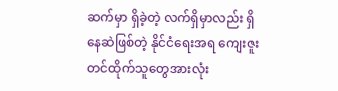ဆက်မှာ ရှိခဲ့တဲ့ လက်ရှိမှာလည်း ရှိနေဆဲဖြစ်တဲ့ နိုင်ငံရေးအရ ကျေးဇူးတင်ထိုက်သူတွေအားလုံး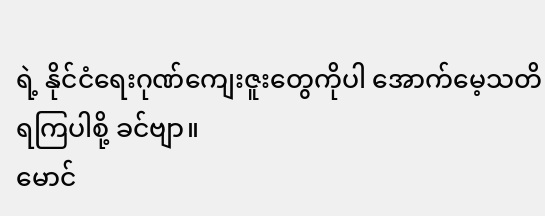ရဲ့ နိုင်ငံရေးဂုဏ်ကျေးဇူးတွေကိုပါ အောက်မေ့သတိရကြပါစို့ ခင်ဗျာ။
မောင်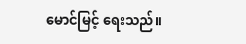မောင်မြင့် ရေးသည်။